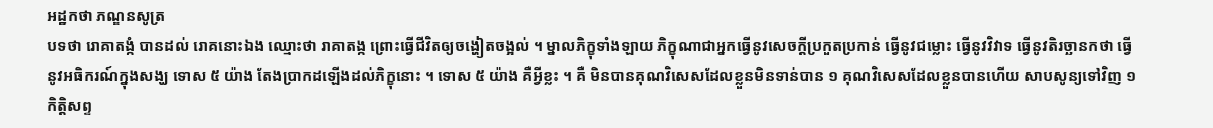អដ្ឋកថា ភណ្ឌនសូត្រ
បទថា រោគាតង្កំ បានដល់ រោគនោះឯង ឈ្មោះថា រាគាតង្ក ព្រោះធ្វើជីវិតឲ្យចង្ហៀតចង្អល់ ។ ម្នាលភិក្ខុទាំងឡាយ ភិក្ខុណាជាអ្នកធ្វើនូវសេចក្តីប្រកួតប្រកាន់ ធ្វើនូវជម្លោះ ធ្វើនូវវិវាទ ធ្វើនូវតិរច្ឆានកថា ធ្វើនូវអធិករណ៍ក្នុងសង្ឃ ទោស ៥ យ៉ាង តែងប្រាកដឡើងដល់ភិក្ខុនោះ ។ ទោស ៥ យ៉ាង គឺអ្វីខ្លះ ។ គឺ មិនបានគុណវិសេសដែលខ្លួនមិនទាន់បាន ១ គុណវិសេសដែលខ្លួនបានហើយ សាបសូន្យទៅវិញ ១ កិត្តិសព្ទ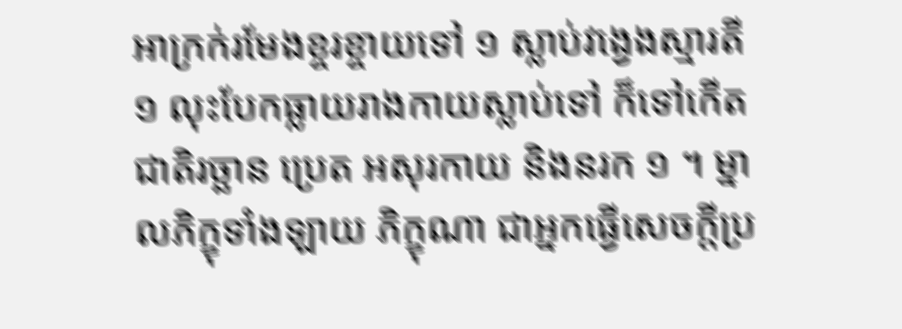អាក្រក់រមែងខ្ចរខ្ចាយទៅ ១ ស្លាប់វង្វេងស្មារតី ១ លុះបែកធ្លាយរាងកាយស្លាប់ទៅ ក៏ទៅកើតជាតិរច្ឆាន ប្រេត អសុរកាយ និងនរក ១ ។ ម្នាលភិក្ខុទាំងឡាយ ភិក្ខុណា ជាអ្នកធ្វើសេចក្តីប្រ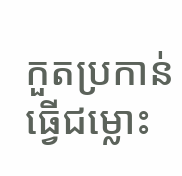កួតប្រកាន់ ធ្វើជម្លោះ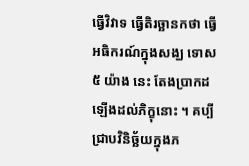ធ្វើវិវាទ ធ្វើតិរច្ឆានកថា ធ្វើអធិករណ៍ក្នុងសង្ឃ ទោស ៥ យ៉ាង នេះ តែងប្រាកដឡើងដល់ភិក្ខុនោះ ។ គប្បីជ្រាបវិនិច្ឆ័យក្នុងភ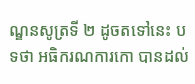ណ្ឌនសូត្រទី ២ ដូចតទៅនេះ បទថា អធិករណការកោ បានដល់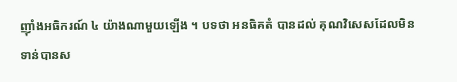ញ៉ាំងអធិករណ៍ ៤ យ៉ាងណាមួយឡើង ។ បទថា អនធិគតំ បានដល់ គុណវិសេសដែលមិនទាន់បានស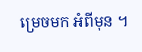ម្រេចមក អំពីមុន ។